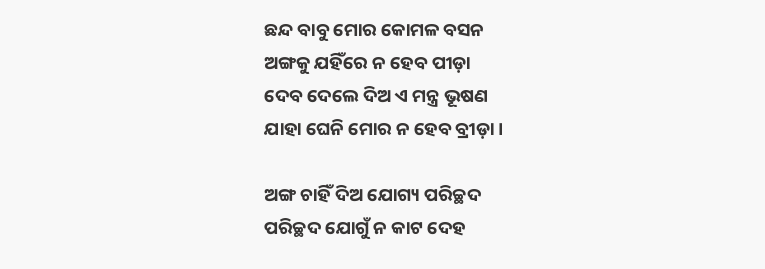ଛନ୍ଦ ବାବୁ ମୋର କୋମଳ ବସନ
ଅଙ୍ଗକୁ ଯହିଁରେ ନ ହେବ ପୀଡ଼ା
ଦେବ ଦେଲେ ଦିଅ ଏ ମନ୍ତ୍ର ଭୂଷଣ
ଯାହା ଘେନି ମୋର ନ ହେବ ବ୍ରୀଡ଼ା।

ଅଙ୍ଗ ଚାହିଁ ଦିଅ ଯୋଗ୍ୟ ପରିଚ୍ଛଦ
ପରିଚ୍ଛଦ ଯୋଗୁଁ ନ କାଟ ଦେହ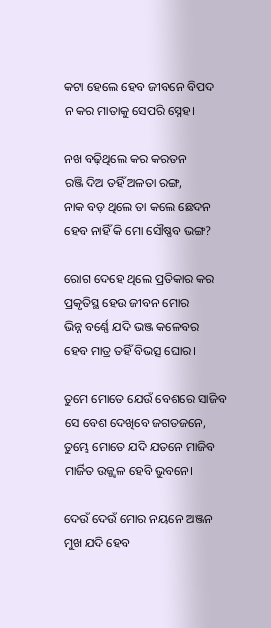କଟା ହେଲେ ହେବ ଜୀବନେ ବିପଦ
ନ କର ମାତାକୁ ସେପରି ସ୍ନେହ।

ନଖ ବଢ଼ିଥିଲେ କର କରତନ
ରଞ୍ଜି ଦିଅ ତହିଁ ଅଳତା ରଙ୍ଗ,
ନାକ ବଡ଼ ଥିଲେ ତା କଲେ ଛେଦନ
ହେବ ନାହିଁ କି ମୋ ସୌଷ୍ଣବ ଭଙ୍ଗ?

ରୋଗ ଦେହେ ଥିଲେ ପ୍ରତିକାର କର
ପ୍ରକୃତିସ୍ଥ ହେଉ ଜୀବନ ମୋର
ଭିନ୍ନ ବର୍ଣ୍ଣେ ଯଦି ଭଞ୍ଜ କଳେବର
ହେବ ମାତ୍ର ତହିଁ ବିଭତ୍ସ ଘୋର।

ତୁମେ ମୋତେ ଯେଉଁ ବେଶରେ ସାଜିବ
ସେ ବେଶ ଦେଖିବେ ଜଗତଜନେ,
ତୁମ୍ଭେ ମୋତେ ଯଦି ଯତନେ ମାଜିବ
ମାର୍ଜିତ ଉଜ୍ଜ୍ୱଳ ହେବି ଭୁବନେ।

ଦେଉଁ ଦେଉଁ ମୋର ନୟନେ ଅଞ୍ଜନ
ମୁଖ ଯଦି ହେବ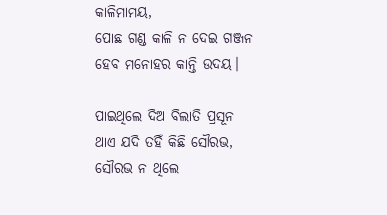କାଳିମାମୟ,
ପୋଛ ଗଣ୍ଡ କାଳି ନ ଦେଇ ଗଞ୍ଜନ
ହେବ ମନୋହର କାନ୍ତି ଉଦୟ।

ପାଇଥିଲେ ଦିଅ ବିଲାତି ପ୍ରସୂନ
ଥାଏ ଯଦି ତହିଁ କିଛି ସୌରଭ,
ସୌରଭ ନ ଥିଲେ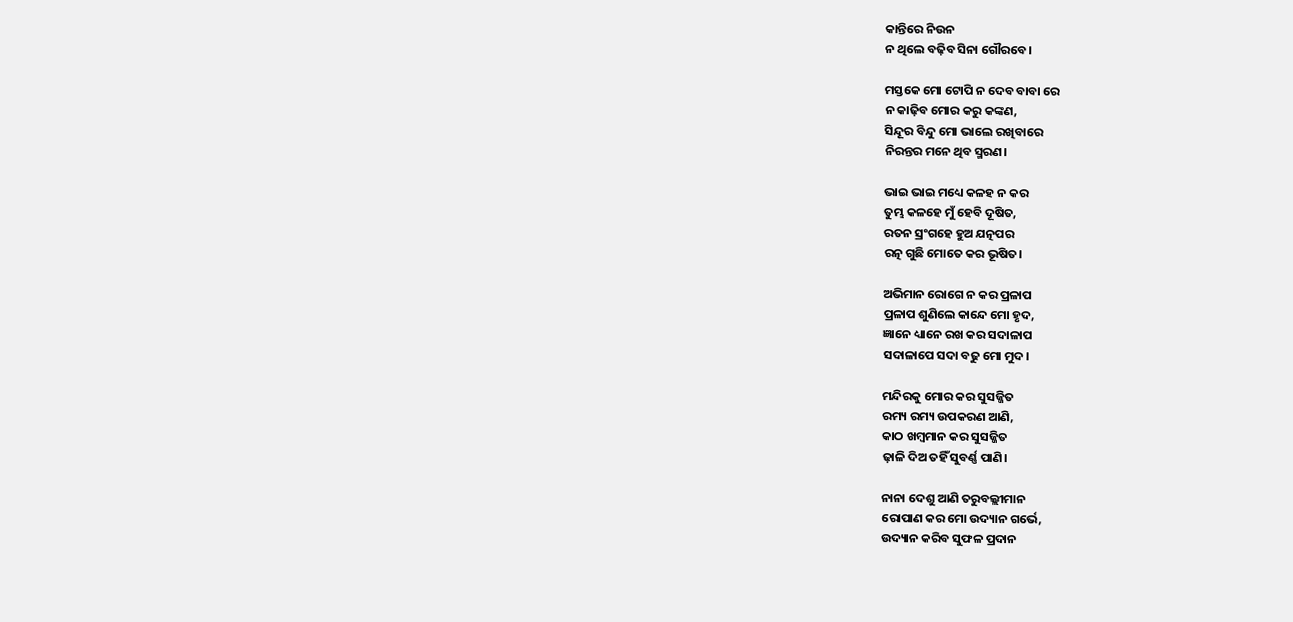କାନ୍ତିରେ ନିଉନ
ନ ଥିଲେ ବଢ଼ିବ ସିନା ଗୌରବେ।

ମସ୍ତକେ ମୋ ଟୋପି ନ ଦେବ ବାବା ରେ
ନ କାଢ଼ିବ ମୋର କରୁ କଙ୍କଣ,
ସିନ୍ଦୂର ବିନ୍ଦୁ ମୋ ଭାଲେ ରଖିବାରେ
ନିରନ୍ତର ମନେ ଥିବ ସ୍ମରଣ।

ଭାଇ ଭାଇ ମଧ୍ୟେ କଳହ ନ କର
ତୁମ୍ଭ କଳହେ ମୁଁ ହେବି ଦୂଷିତ,
ରତନ ସ୍ରଂଗହେ ହୁଅ ଯତ୍ନପର
ରତ୍ନ ଗୁଛି ମୋତେ କର ଭୂଷିତ।

ଅଭିମାନ ରୋଗେ ନ କର ପ୍ରଳାପ
ପ୍ରଳାପ ଶୁଣିଲେ କାନ୍ଦେ ମୋ ହୃଦ,
ଜ୍ଞାନେ ଧ୍ୟାନେ ରଖ କର ସଦାଳାପ
ସଦାଳାପେ ସଦା ବଢୁ ମୋ ମୁଦ।

ମନ୍ଦିରକୁ ମୋର କର ସୁସଜ୍ଜିତ
ରମ୍ୟ ରମ୍ୟ ଉପକରଣ ଆଣି,
କାଠ ଖମ୍ବମାନ କର ସୁସଜ୍ଜିତ
ଢ଼ାଳି ଦିଅ ତହିଁ ସୁବର୍ଣ୍ଣ ପାଣି।

ନାନା ଦେଶୁ ଆଣି ତରୁବଲ୍ଲୀମାନ
ରୋପାଣ କର ମୋ ଉଦ୍ୟାନ ଗର୍ଭେ,
ଉଦ୍ୟାନ କରିବ ସୁଫଳ ପ୍ରଦାନ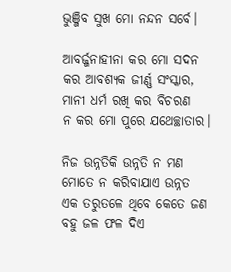ଭୁଞ୍ଜିବ ସୁଖ ମୋ ନନ୍ଦନ ସର୍ବେ।

ଆବର୍ଜ୍ଜନାହୀନା କର ମୋ ସଦନ
କର ଆବଶ୍ୟକ ଜୀର୍ଣ୍ଣ ସଂସ୍କାର,
ମାନୀ ଧର୍ମ ରଖି କର ବିଚରଣ
ନ କର ମୋ ପୁରେ ଯଥେଚ୍ଛାତାର।

ନିଜ ଉନ୍ନତିକି ଉନ୍ନତି ନ ମଣ
ମୋତେ ନ କରିବାଯାଏ ଉନ୍ନତ
ଏକ ତରୁତଳେ ଥିବେ କେତେ ଜଣ
ବହୁ ଜଳ ଫଳ ଦିଏ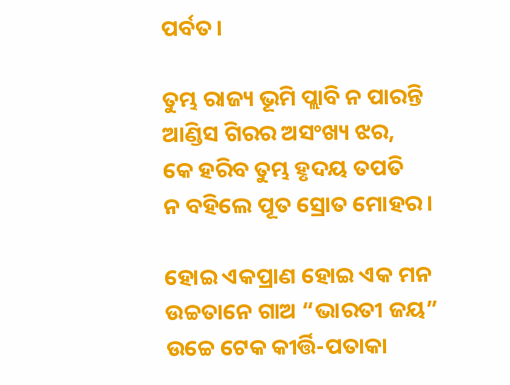ପର୍ବତ।

ତୁମ୍ଭ ରାଜ୍ୟ ଭୂମି ପ୍ଲାବି ନ ପାରନ୍ତି
ଆଣ୍ଡିସ ଗିରର ଅସଂଖ୍ୟ ଝର,
କେ ହରିବ ତୁମ୍ଭ ହୃଦୟ ତପତି
ନ ବହିଲେ ପୂତ ସ୍ରୋତ ମୋହର।

ହୋଇ ଏକପ୍ରାଣ ହୋଇ ଏକ ମନ
ଉଚ୍ଚତାନେ ଗାଅ “ଭାରତୀ ଜୟ”
ଉଚ୍ଚେ ଟେକ କୀର୍ତ୍ତି-ପତାକା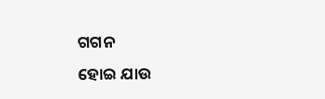ଗଗନ
ହୋଇ ଯାଉ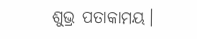ଶୁଭ୍ର ପତାକାମୟ।